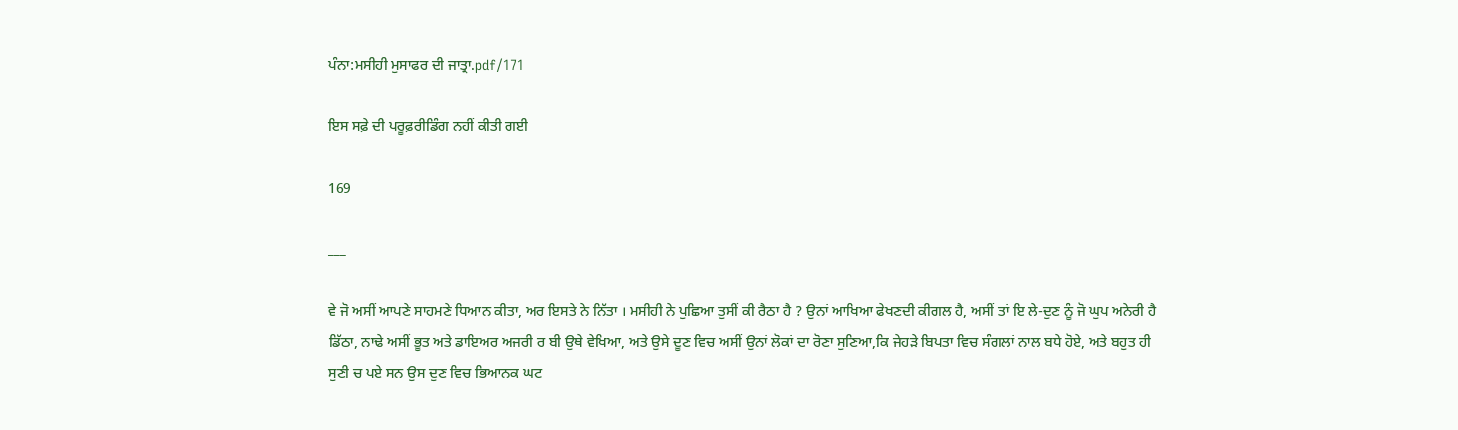ਪੰਨਾ:ਮਸੀਹੀ ਮੁਸਾਫਰ ਦੀ ਜਾਤ੍ਰਾ.pdf/171

ਇਸ ਸਫ਼ੇ ਦੀ ਪਰੂਫ਼ਰੀਡਿੰਗ ਨਹੀਂ ਕੀਤੀ ਗਈ

169

___

ਵੇ ਜੋ ਅਸੀਂ ਆਪਣੇ ਸਾਹਮਣੇ ਧਿਆਨ ਕੀਤਾ, ਅਰ ਇਸਤੇ ਨੇ ਨਿੱਤਾ । ਮਸੀਹੀ ਨੇ ਪੁਛਿਆ ਤੁਸੀਂ ਕੀ ਰੈਠਾ ਹੈ ? ਉਨਾਂ ਆਖਿਆ ਫੇਖਣਦੀ ਕੀਗਲ ਹੈ, ਅਸੀਂ ਤਾਂ ਇ ਲੇ-ਦੁਣ ਨੂੰ ਜੋ ਘੁਪ ਅਨੇਰੀ ਹੈ ਡਿੱਠਾ, ਨਾਢੇ ਅਸੀਂ ਭੂਤ ਅਤੇ ਡਾਇਅਰ ਅਜਰੀ ਰ ਬੀ ਉਥੇ ਵੇਖਿਆ, ਅਤੇ ਉਸੇ ਦੂਣ ਵਿਚ ਅਸੀਂ ਉਨਾਂ ਲੋਕਾਂ ਦਾ ਰੋਣਾ ਸੁਣਿਆ,ਕਿ ਜੇਹੜੇ ਬਿਪਤਾ ਵਿਚ ਸੰਗਲਾਂ ਨਾਲ ਬਧੇ ਹੋਏ, ਅਤੇ ਬਹੁਤ ਹੀ ਸੁਣੀ ਚ ਪਏ ਸਨ ਉਸ ਦੁਣ ਵਿਚ ਭਿਆਨਕ ਘਟ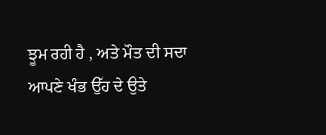ਝੂਮ ਰਹੀ ਹੈ , ਅਤੇ ਮੌਤ ਦੀ ਸਦਾ ਆਪਣੇ ਖੰਭ ਉੱਹ ਦੇ ਉਤੇ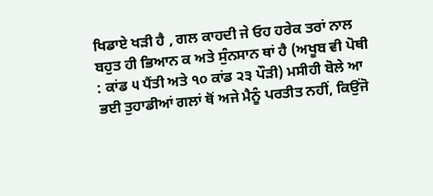ਖਿਡਾਏ ਖੜੀ ਹੈ , ਗਲ ਕਾਹਦੀ ਜੇ ਓਹ ਹਰੇਕ ਤਰਾਂ ਨਾਲ ਬਹੁਤ ਹੀ ਭਿਆਨ ਕ ਅਤੇ ਸੁੰਨਸਾਨ ਥਾਂ ਹੈ (ਅਖੂਬ ਵੀ ਪੋਥੀ : ਕਾਂਡ ੫ ਪੈਂਤੀ ਅਤੇ ੧੦ ਕਾਂਡ ੨੩ ਪੌੜੀ) ਮਸੀਹੀ ਬੋਲੇ ਆ ਭਈ ਤੁਹਾਡੀਆਂ ਗਲਾਂ ਥੋਂ ਅਜੇ ਮੈਨੂੰ ਪਰਤੀਤ ਨਹੀਂ, ਕਿਉਂਜੋ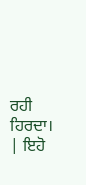ਰਹੀ ਹਿਰਦਾ। | ਇਹੋ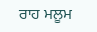ਰਾਹ ਮਲੂਮ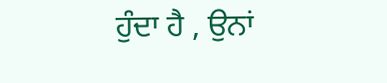ਹੁੰਦਾ ਹੈ , ਉਨਾਂ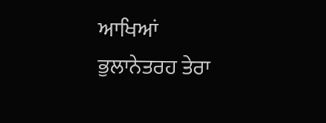ਆਖਿਆਂ ਭੁਲਾਨੇਤਰਹ ਤੇਰਾ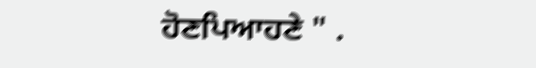ਹੋਣਪਿਆਹਣੇ " .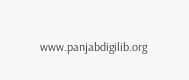www.panjabdigilib.org